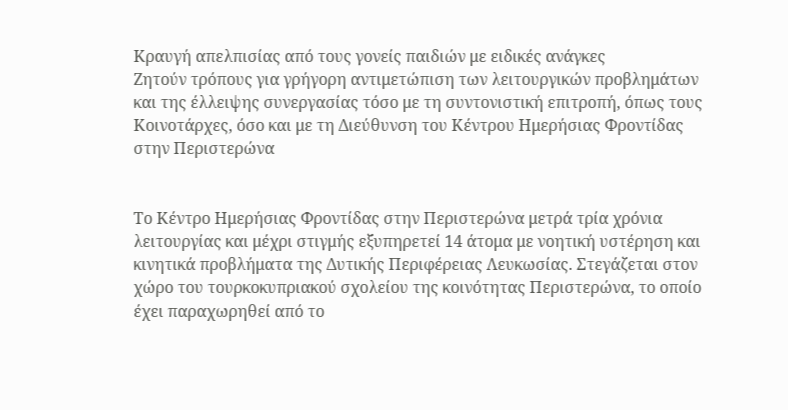Κραυγή απελπισίας από τους γονείς παιδιών με ειδικές ανάγκες
Ζητούν τρόπους για γρήγορη αντιμετώπιση των λειτουργικών προβλημάτων και της έλλειψης συνεργασίας τόσο με τη συντονιστική επιτροπή, όπως τους Κοινοτάρχες, όσο και με τη Διεύθυνση του Κέντρου Ημερήσιας Φροντίδας στην Περιστερώνα


Το Κέντρο Ημερήσιας Φροντίδας στην Περιστερώνα μετρά τρία χρόνια λειτουργίας και μέχρι στιγμής εξυπηρετεί 14 άτομα με νοητική υστέρηση και κινητικά προβλήματα της Δυτικής Περιφέρειας Λευκωσίας. Στεγάζεται στον χώρο του τουρκοκυπριακού σχολείου της κοινότητας Περιστερώνα, το οποίο έχει παραχωρηθεί από το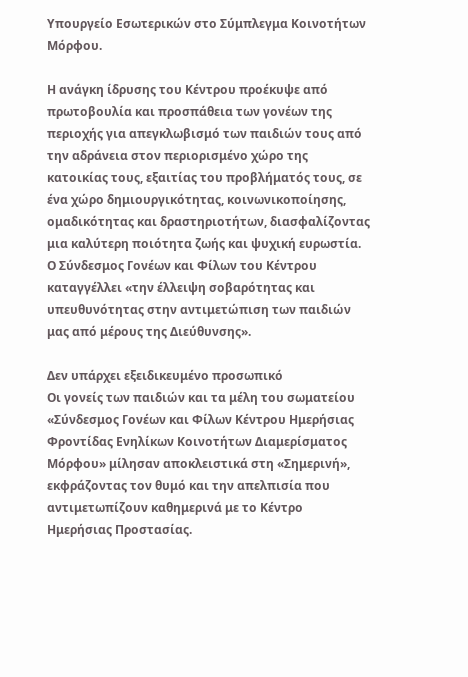Υπουργείο Εσωτερικών στο Σύμπλεγμα Κοινοτήτων Μόρφου.

Η ανάγκη ίδρυσης του Κέντρου προέκυψε από πρωτοβουλία και προσπάθεια των γονέων της περιοχής για απεγκλωβισμό των παιδιών τους από την αδράνεια στον περιορισμένο χώρο της κατοικίας τους, εξαιτίας του προβλήματός τους, σε ένα χώρο δημιουργικότητας, κοινωνικοποίησης, ομαδικότητας και δραστηριοτήτων, διασφαλίζοντας μια καλύτερη ποιότητα ζωής και ψυχική ευρωστία. Ο Σύνδεσμος Γονέων και Φίλων του Κέντρου καταγγέλλει «την έλλειψη σοβαρότητας και υπευθυνότητας στην αντιμετώπιση των παιδιών μας από μέρους της Διεύθυνσης».

Δεν υπάρχει εξειδικευμένο προσωπικό
Οι γονείς των παιδιών και τα μέλη του σωματείου «Σύνδεσμος Γονέων και Φίλων Κέντρου Ημερήσιας Φροντίδας Ενηλίκων Κοινοτήτων Διαμερίσματος Μόρφου» μίλησαν αποκλειστικά στη «Σημερινή», εκφράζοντας τον θυμό και την απελπισία που αντιμετωπίζουν καθημερινά με το Κέντρο Ημερήσιας Προστασίας.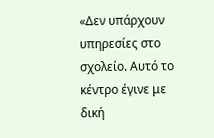«Δεν υπάρχουν υπηρεσίες στο σχολείο. Αυτό το κέντρο έγινε με δική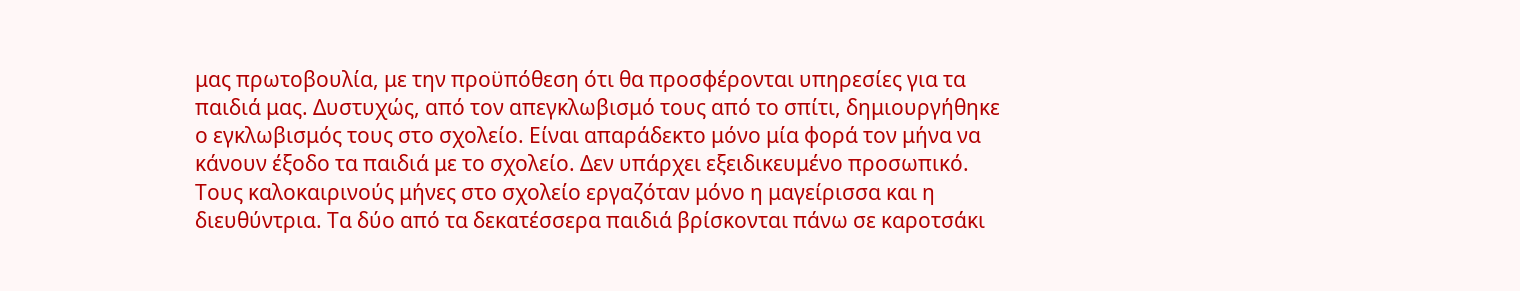μας πρωτοβουλία, με την προϋπόθεση ότι θα προσφέρονται υπηρεσίες για τα παιδιά μας. Δυστυχώς, από τον απεγκλωβισμό τους από το σπίτι, δημιουργήθηκε ο εγκλωβισμός τους στο σχολείο. Είναι απαράδεκτο μόνο μία φορά τον μήνα να κάνουν έξοδο τα παιδιά με το σχολείο. Δεν υπάρχει εξειδικευμένο προσωπικό. Τους καλοκαιρινούς μήνες στο σχολείο εργαζόταν μόνο η μαγείρισσα και η διευθύντρια. Τα δύο από τα δεκατέσσερα παιδιά βρίσκονται πάνω σε καροτσάκι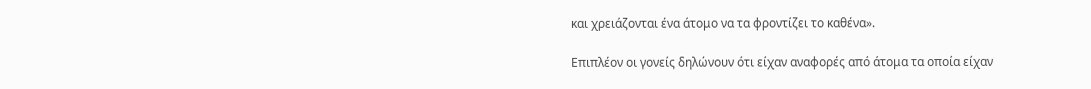και χρειάζονται ένα άτομο να τα φροντίζει το καθένα».

Επιπλέον οι γονείς δηλώνουν ότι είχαν αναφορές από άτομα τα οποία είχαν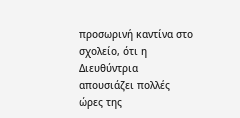προσωρινή καντίνα στο σχολείο, ότι η Διευθύντρια απουσιάζει πολλές ώρες της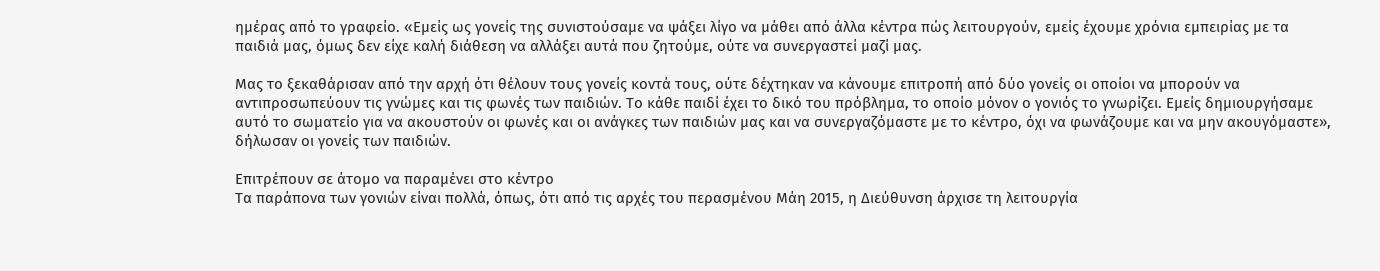ημέρας από το γραφείο. «Εμείς ως γονείς της συνιστούσαμε να ψάξει λίγο να μάθει από άλλα κέντρα πώς λειτουργούν, εμείς έχουμε χρόνια εμπειρίας με τα παιδιά μας, όμως δεν είχε καλή διάθεση να αλλάξει αυτά που ζητούμε, ούτε να συνεργαστεί μαζί μας.

Μας το ξεκαθάρισαν από την αρχή ότι θέλουν τους γονείς κοντά τους, ούτε δέχτηκαν να κάνουμε επιτροπή από δύο γονείς οι οποίοι να μπορούν να αντιπροσωπεύουν τις γνώμες και τις φωνές των παιδιών. Το κάθε παιδί έχει το δικό του πρόβλημα, το οποίο μόνον ο γονιός το γνωρίζει. Εμείς δημιουργήσαμε αυτό το σωματείο για να ακουστούν οι φωνές και οι ανάγκες των παιδιών μας και να συνεργαζόμαστε με το κέντρο, όχι να φωνάζουμε και να μην ακουγόμαστε», δήλωσαν οι γονείς των παιδιών.

Επιτρέπουν σε άτομο να παραμένει στο κέντρο
Τα παράπονα των γονιών είναι πολλά, όπως, ότι από τις αρχές του περασμένου Μάη 2015, η Διεύθυνση άρχισε τη λειτουργία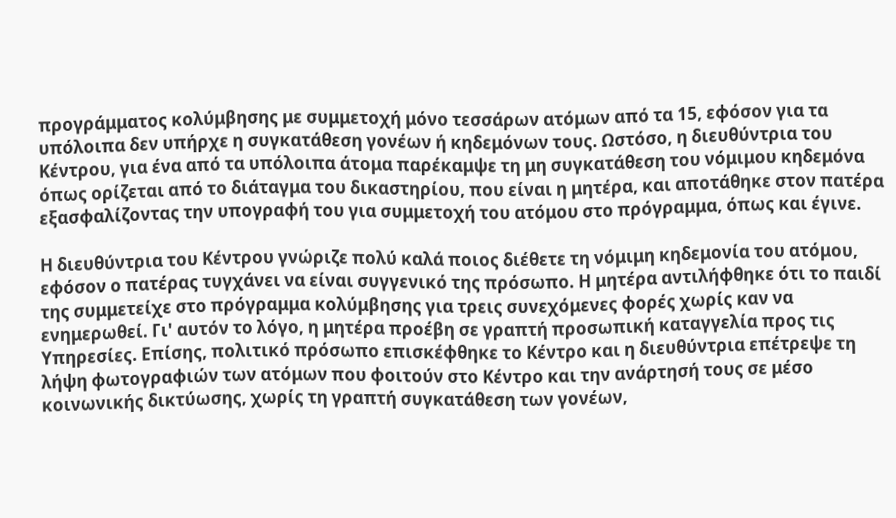προγράμματος κολύμβησης με συμμετοχή μόνο τεσσάρων ατόμων από τα 15, εφόσον για τα υπόλοιπα δεν υπήρχε η συγκατάθεση γονέων ή κηδεμόνων τους. Ωστόσο, η διευθύντρια του Κέντρου, για ένα από τα υπόλοιπα άτομα παρέκαμψε τη μη συγκατάθεση του νόμιμου κηδεμόνα όπως ορίζεται από το διάταγμα του δικαστηρίου, που είναι η μητέρα, και αποτάθηκε στον πατέρα εξασφαλίζοντας την υπογραφή του για συμμετοχή του ατόμου στο πρόγραμμα, όπως και έγινε.

Η διευθύντρια του Κέντρου γνώριζε πολύ καλά ποιος διέθετε τη νόμιμη κηδεμονία του ατόμου, εφόσον ο πατέρας τυγχάνει να είναι συγγενικό της πρόσωπο. Η μητέρα αντιλήφθηκε ότι το παιδί της συμμετείχε στο πρόγραμμα κολύμβησης για τρεις συνεχόμενες φορές χωρίς καν να ενημερωθεί. Γι' αυτόν το λόγο, η μητέρα προέβη σε γραπτή προσωπική καταγγελία προς τις Υπηρεσίες. Επίσης, πολιτικό πρόσωπο επισκέφθηκε το Κέντρο και η διευθύντρια επέτρεψε τη λήψη φωτογραφιών των ατόμων που φοιτούν στο Κέντρο και την ανάρτησή τους σε μέσο κοινωνικής δικτύωσης, χωρίς τη γραπτή συγκατάθεση των γονέων,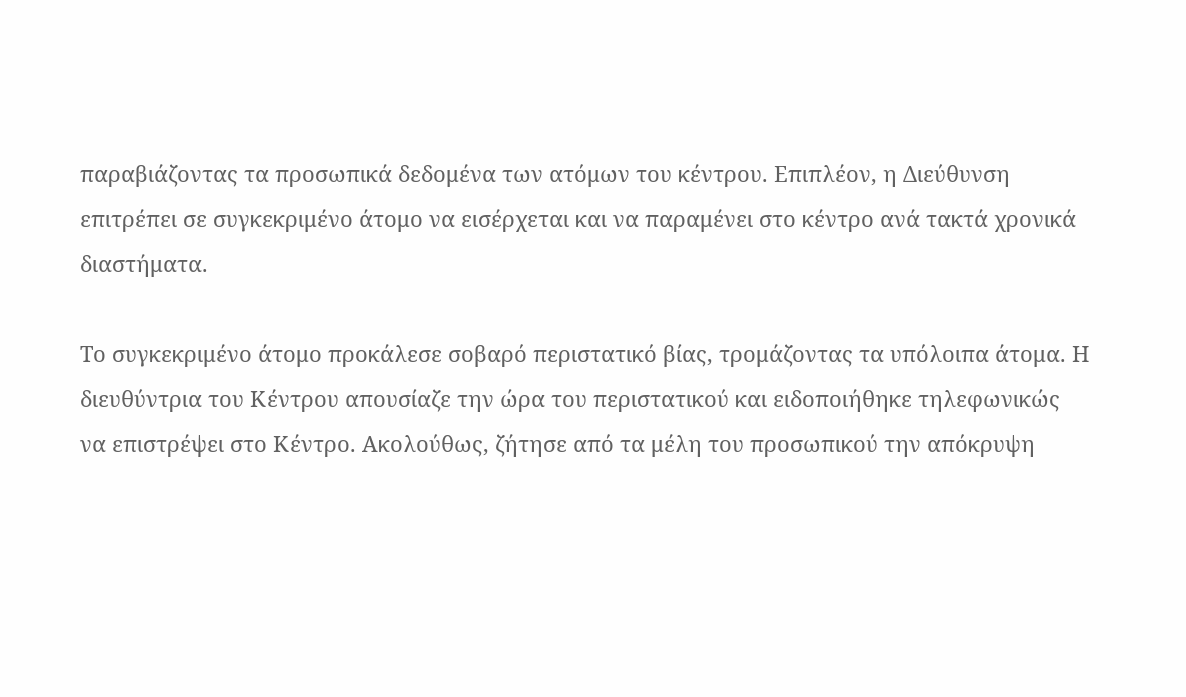παραβιάζοντας τα προσωπικά δεδομένα των ατόμων του κέντρου. Επιπλέον, η Διεύθυνση επιτρέπει σε συγκεκριμένο άτομο να εισέρχεται και να παραμένει στο κέντρο ανά τακτά χρονικά διαστήματα.

Το συγκεκριμένο άτομο προκάλεσε σοβαρό περιστατικό βίας, τρομάζοντας τα υπόλοιπα άτομα. Η διευθύντρια του Κέντρου απουσίαζε την ώρα του περιστατικού και ειδοποιήθηκε τηλεφωνικώς να επιστρέψει στο Κέντρο. Ακολούθως, ζήτησε από τα μέλη του προσωπικού την απόκρυψη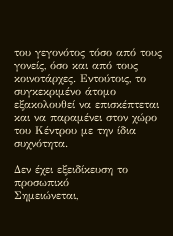του γεγονότος τόσο από τους γονείς, όσο και από τους κοινοτάρχες. Εντούτοις, το συγκεκριμένο άτομο εξακολουθεί να επισκέπτεται και να παραμένει στον χώρο του Κέντρου με την ίδια συχνότητα.

Δεν έχει εξειδίκευση το προσωπικό
Σημειώνεται,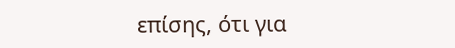επίσης, ότι για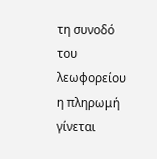τη συνοδό του λεωφορείου η πληρωμή γίνεται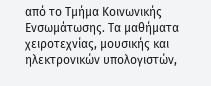από το Τμήμα Κοινωνικής Ενσωμάτωσης. Τα μαθήματα χειροτεχνίας, μουσικής και ηλεκτρονικών υπολογιστών,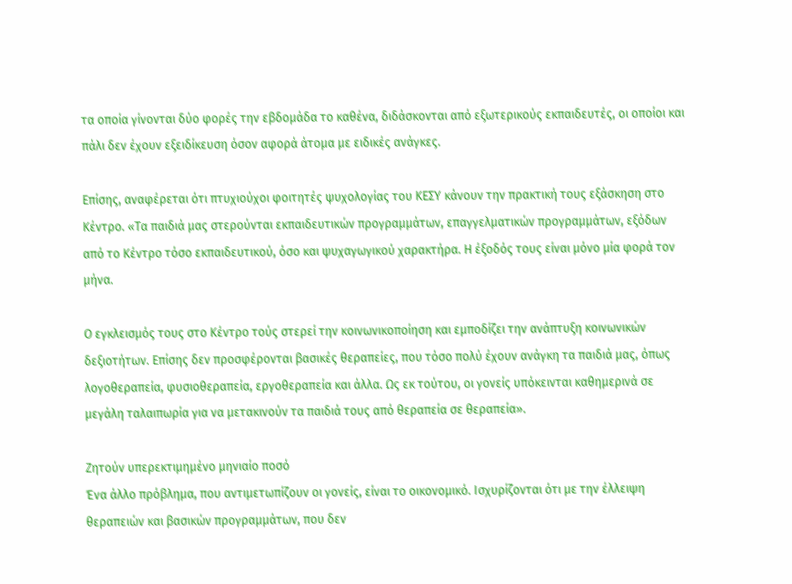τα οποία γίνονται δύο φορές την εβδομάδα το καθένα, διδάσκονται από εξωτερικούς εκπαιδευτές, οι οποίοι και πάλι δεν έχουν εξειδίκευση όσον αφορά άτομα με ειδικές ανάγκες.

Επίσης, αναφέρεται ότι πτυχιούχοι φοιτητές ψυχολογίας του ΚΕΣΥ κάνουν την πρακτική τους εξάσκηση στο Κέντρο. «Τα παιδιά μας στερούνται εκπαιδευτικών προγραμμάτων, επαγγελματικών προγραμμάτων, εξόδων από το Κέντρο τόσο εκπαιδευτικού, όσο και ψυχαγωγικού χαρακτήρα. Η έξοδός τους είναι μόνο μία φορά τον μήνα.

Ο εγκλεισμός τους στο Κέντρο τούς στερεί την κοινωνικοποίηση και εμποδίζει την ανάπτυξη κοινωνικών δεξιοτήτων. Επίσης δεν προσφέρονται βασικές θεραπείες, που τόσο πολύ έχουν ανάγκη τα παιδιά μας, όπως λογοθεραπεία, φυσιοθεραπεία, εργοθεραπεία και άλλα. Ως εκ τούτου, οι γονείς υπόκεινται καθημερινά σε μεγάλη ταλαιπωρία για να μετακινούν τα παιδιά τους από θεραπεία σε θεραπεία».

Ζητούν υπερεκτιμημένο μηνιαίο ποσό
Ένα άλλο πρόβλημα, που αντιμετωπίζουν οι γονείς, είναι το οικονομικό. Ισχυρίζονται ότι με την έλλειψη θεραπειών και βασικών προγραμμάτων, που δεν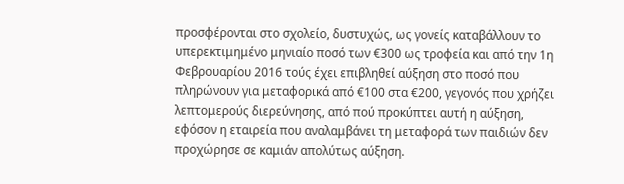προσφέρονται στο σχολείο, δυστυχώς, ως γονείς καταβάλλουν το υπερεκτιμημένο μηνιαίο ποσό των €300 ως τροφεία και από την 1η Φεβρουαρίου 2016 τούς έχει επιβληθεί αύξηση στο ποσό που πληρώνουν για μεταφορικά από €100 στα €200, γεγονός που χρήζει λεπτομερούς διερεύνησης, από πού προκύπτει αυτή η αύξηση, εφόσον η εταιρεία που αναλαμβάνει τη μεταφορά των παιδιών δεν προχώρησε σε καμιάν απολύτως αύξηση.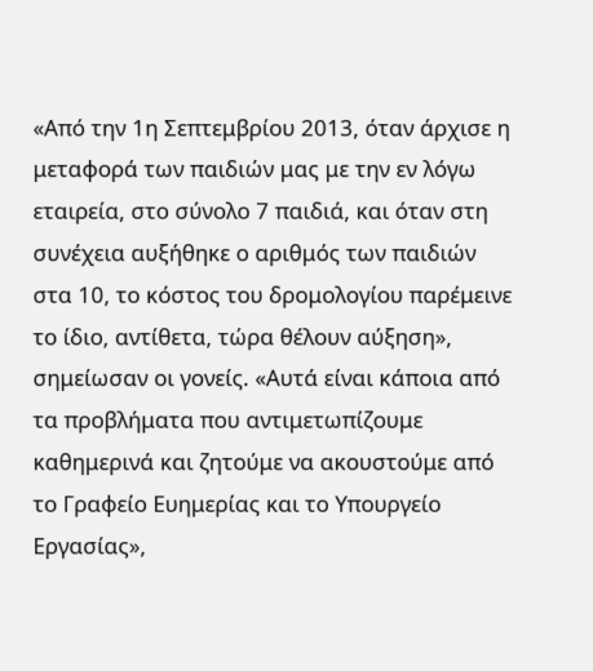«Από την 1η Σεπτεμβρίου 2013, όταν άρχισε η μεταφορά των παιδιών μας με την εν λόγω εταιρεία, στο σύνολο 7 παιδιά, και όταν στη συνέχεια αυξήθηκε ο αριθμός των παιδιών στα 10, το κόστος του δρομολογίου παρέμεινε το ίδιο, αντίθετα, τώρα θέλουν αύξηση», σημείωσαν οι γονείς. «Αυτά είναι κάποια από τα προβλήματα που αντιμετωπίζουμε καθημερινά και ζητούμε να ακουστούμε από το Γραφείο Ευημερίας και το Υπουργείο Εργασίας»,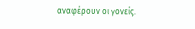αναφέρουν οι γονείς.